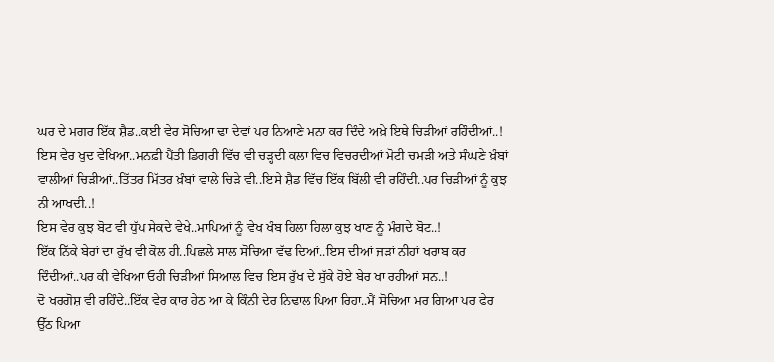ਘਰ ਦੇ ਮਗਰ ਇੱਕ ਸ਼ੈਡ..ਕਈ ਵੇਰ ਸੋਚਿਆ ਢਾ ਦੇਵਾਂ ਪਰ ਨਿਆਣੇ ਮਨਾ ਕਰ ਦਿੰਦੇ ਅਖ਼ੇ ਇਥੇ ਚਿੜੀਆਂ ਰਹਿੰਦੀਆਂ..!
ਇਸ ਵੇਰ ਖੁਦ ਵੇਖਿਆ..ਮਨਫ਼ੀ ਪੈਂਤੀ ਡਿਗਰੀ ਵਿੱਚ ਵੀ ਚੜ੍ਹਦੀ ਕਲਾ ਵਿਚ ਵਿਚਰਦੀਆਂ ਮੋਟੀ ਚਮੜੀ ਅਤੇ ਸੰਘਣੇ ਖ਼ੰਬਾਂ ਵਾਲੀਆਂ ਚਿੜੀਆਂ..ਤਿੱਤਰ ਮਿੱਤਰ ਖ਼ੰਬਾਂ ਵਾਲੇ ਚਿੜੇ ਵੀ..ਇਸੇ ਸ਼ੈਡ ਵਿੱਚ ਇੱਕ ਬਿੱਲੀ ਵੀ ਰਹਿੰਦੀ..ਪਰ ਚਿੜੀਆਂ ਨੂੰ ਕੁਝ ਨੀ ਆਖਦੀ..!
ਇਸ ਵੇਰ ਕੁਝ ਬੋਟ ਵੀ ਧੁੱਪ ਸੇਕਦੇ ਵੇਖੇ..ਮਾਪਿਆਂ ਨੂੰ ਵੇਖ ਖੰਬ ਹਿਲਾ ਹਿਲਾ ਕੁਝ ਖਾਣ ਨੂੰ ਮੰਗਦੇ ਬੋਟ..!
ਇੱਕ ਨਿੱਕੇ ਬੇਰਾਂ ਦਾ ਰੁੱਖ ਵੀ ਕੋਲ ਹੀ..ਪਿਛਲੇ ਸਾਲ ਸੋਚਿਆ ਵੱਢ ਦਿਆਂ..ਇਸ ਦੀਆਂ ਜੜਾਂ ਨੀਹਾਂ ਖਰਾਬ ਕਰ ਦਿੰਦੀਆਂ..ਪਰ ਕੀ ਵੇਖਿਆ ਓਹੀ ਚਿੜੀਆਂ ਸਿਆਲ ਵਿਚ ਇਸ ਰੁੱਖ ਦੇ ਸੁੱਕੇ ਹੋਏ ਬੇਰ ਖਾ ਰਹੀਆਂ ਸਨ..!
ਦੋ ਖਰਗੋਸ਼ ਵੀ ਰਹਿੰਦੇ..ਇੱਕ ਵੇਰ ਕਾਰ ਹੇਠ ਆ ਕੇ ਕਿੰਨੀ ਦੇਰ ਨਿਢਾਲ ਪਿਆ ਰਿਹਾ..ਮੈਂ ਸੋਚਿਆ ਮਰ ਗਿਆ ਪਰ ਫੇਰ ਉੱਠ ਪਿਆ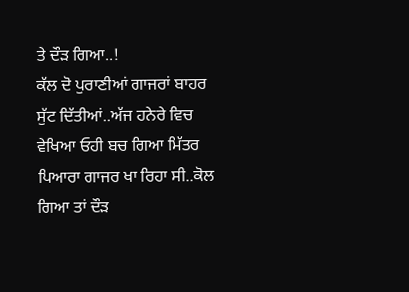ਤੇ ਦੌੜ ਗਿਆ..!
ਕੱਲ ਦੋ ਪੁਰਾਣੀਆਂ ਗਾਜਰਾਂ ਬਾਹਰ ਸੁੱਟ ਦਿੱਤੀਆਂ..ਅੱਜ ਹਨੇਰੇ ਵਿਚ ਵੇਖਿਆ ਓਹੀ ਬਚ ਗਿਆ ਮਿੱਤਰ ਪਿਆਰਾ ਗਾਜਰ ਖਾ ਰਿਹਾ ਸੀ..ਕੋਲ ਗਿਆ ਤਾਂ ਦੌੜ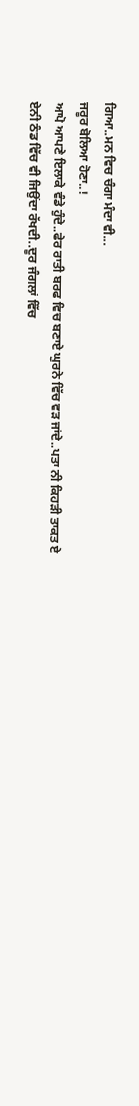ਗਿਆ..ਮਨ ਵਿਚ ਚੰਗਾ ਮੰਦਾ ਵੀ...
ਜਰੂਰ ਬੋਲਿਆ ਹੋਣਾ..!
ਆਪੋ ਆਪਣੇ ਇਲਾਕੇ ਵੰਡੇ ਹੁੰਦੇ..ਫੇਰ ਰਾਤੀ ਬਰਫ ਵਿਚ ਬਣਾਏ ਘੁਰਨੇ ਵਿੱਚ ਵੜ ਜਾਂਦੇ..ਪਤਾ ਨੀ ਕਿਹੜੀ ਤਾਕਤ ਏ ਏਨੀ ਠੰਡ ਵਿੱਚ ਵੀ ਜਿਉਂਦਾ ਰੱਖਦੀ..ਦੂਰ ਜੰਗਲਾਂ ਵਿੱਚ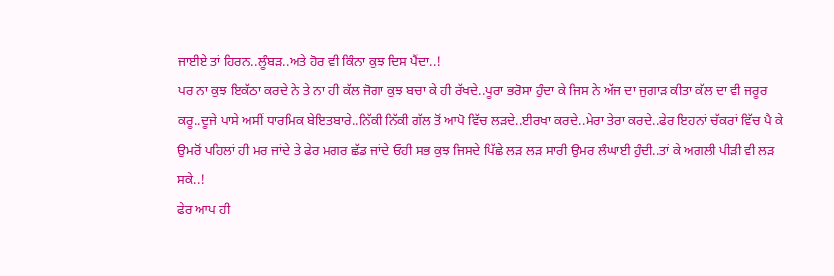ਜਾਈਏ ਤਾਂ ਹਿਰਨ..ਲੂੰਬੜ..ਅਤੇ ਹੋਰ ਵੀ ਕਿੰਨਾ ਕੁਝ ਦਿਸ ਪੈਂਦਾ..!
ਪਰ ਨਾ ਕੁਝ ਇਕੱਠਾ ਕਰਦੇ ਨੇ ਤੇ ਨਾ ਹੀ ਕੱਲ ਜੋਗਾ ਕੁਝ ਬਚਾ ਕੇ ਹੀ ਰੱਖਦੇ..ਪੂਰਾ ਭਰੋਸਾ ਹੁੰਦਾ ਕੇ ਜਿਸ ਨੇ ਅੱਜ ਦਾ ਜੁਗਾੜ ਕੀਤਾ ਕੱਲ ਦਾ ਵੀ ਜਰੂਰ ਕਰੂ..ਦੂਜੇ ਪਾਸੇ ਅਸੀਂ ਧਾਰਮਿਕ ਬੇਇਤਬਾਰੇ..ਨਿੱਕੀ ਨਿੱਕੀ ਗੱਲ ਤੋਂ ਆਪੋ ਵਿੱਚ ਲੜਦੇ..ਈਰਖਾ ਕਰਦੇ..ਮੇਰਾ ਤੇਰਾ ਕਰਦੇ..ਫੇਰ ਇਹਨਾਂ ਚੱਕਰਾਂ ਵਿੱਚ ਪੈ ਕੇ ਉਮਰੋਂ ਪਹਿਲਾਂ ਹੀ ਮਰ ਜਾਂਦੇ ਤੇ ਫੇਰ ਮਗਰ ਛੱਡ ਜਾਂਦੇ ਓਹੀ ਸਭ ਕੁਝ ਜਿਸਦੇ ਪਿੱਛੇ ਲੜ ਲੜ ਸਾਰੀ ਉਮਰ ਲੰਘਾਈ ਹੁੰਦੀ..ਤਾਂ ਕੇ ਅਗਲੀ ਪੀੜੀ ਵੀ ਲੜ ਸਕੇ..!
ਫੇਰ ਆਪ ਹੀ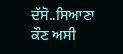ਦੱਸੋ..ਸਿਆਣਾ ਕੌਣ ਅਸੀ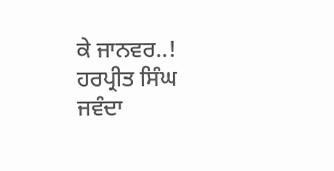ਕੇ ਜਾਨਵਰ..!
ਹਰਪ੍ਰੀਤ ਸਿੰਘ ਜਵੰਦਾ